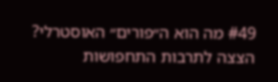#49 מה הוא ה״פורים״ האוסטרלי? הצצה לתרבות התחפושות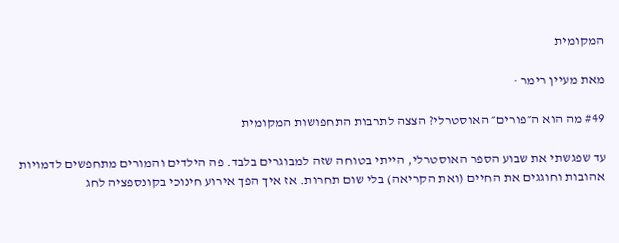המקומית

מאת מעיין רימר ·

#49 מה הוא ה״פורים״ האוסטרלי? הצצה לתרבות התחפושות המקומית

עד שפגשתי את שבוע הספר האוסטרלי, הייתי בטוחה שזה למבוגרים בלבד. פה הילדים והמורים מתחפשים לדמויות אהובות וחוגגים את החיים (ואת הקריאה) בלי שום תחרות. אז איך הפך אירוע חינוכי בקונספציה לחג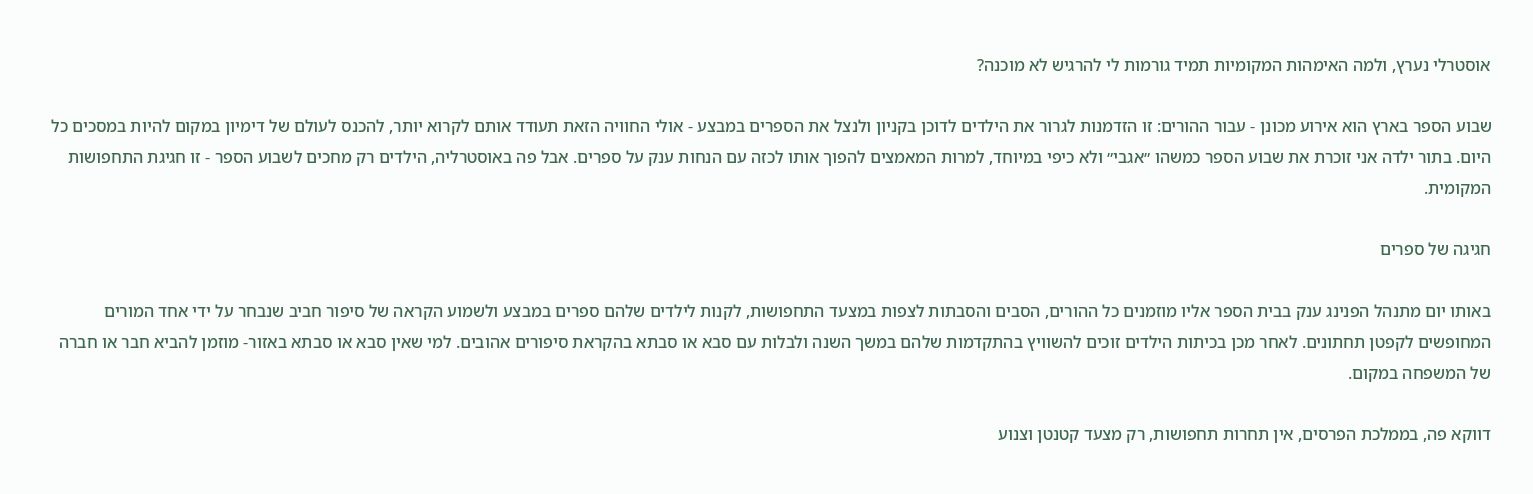אוסטרלי נערץ, ולמה האימהות המקומיות תמיד גורמות לי להרגיש לא מוכנה?

שבוע הספר בארץ הוא אירוע מכונן - עבור ההורים: זו הזדמנות לגרור את הילדים לדוכן בקניון ולנצל את הספרים במבצע - אולי החוויה הזאת תעודד אותם לקרוא יותר, להכנס לעולם של דימיון במקום להיות במסכים כל היום. בתור ילדה אני זוכרת את שבוע הספר כמשהו ״אגבי״ ולא כיפי במיוחד, למרות המאמצים להפוך אותו לכזה עם הנחות ענק על ספרים. אבל פה באוסטרליה, הילדים רק מחכים לשבוע הספר - זו חגיגת התחפושות המקומית.

חגיגה של ספרים

באותו יום מתנהל הפנינג ענק בבית הספר אליו מוזמנים כל ההורים, הסבים והסבתות לצפות במצעד התחפושות, לקנות לילדים שלהם ספרים במבצע ולשמוע הקראה של סיפור חביב שנבחר על ידי אחד המורים המחופשים לקפטן תחתונים. לאחר מכן בכיתות הילדים זוכים להשוויץ בהתקדמות שלהם במשך השנה ולבלות עם סבא או סבתא בהקראת סיפורים אהובים. למי שאין סבא או סבתא באזור- מוזמן להביא חבר או חברה של המשפחה במקום.

דווקא פה, בממלכת הפרסים, אין תחרות תחפושות, רק מצעד קטנטן וצנוע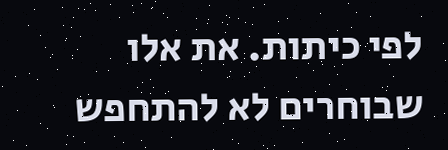לפי כיתות. את אלו שבוחרים לא להתחפש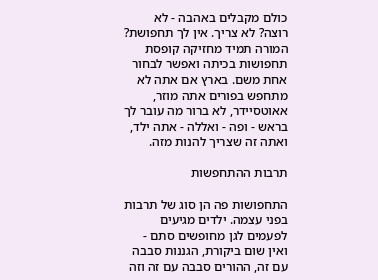כולם מקבלים באהבה - לא רוצה? לא צריך. אין לך תחפושת? המורה תמיד מחזיקה קופסת תחפושות בכיתה ואפשר לבחור אחת משם. בארץ אם אתה לא מתחפש בפורים אתה מוזר, אאוטסיידר, לא ברור מה עובר לך בראש - ופה - ואללה - אתה ילד, ואתה זה שצריך להנות מזה.

תרבות ההתחפשות

התחפושות פה הן סוג של תרבות בפני עצמה. ילדים מגיעים לפעמים לגן מחופשים סתם - ואין שום ביקורת, הגננות סבבה עם זה, ההורים סבבה עם זה וזה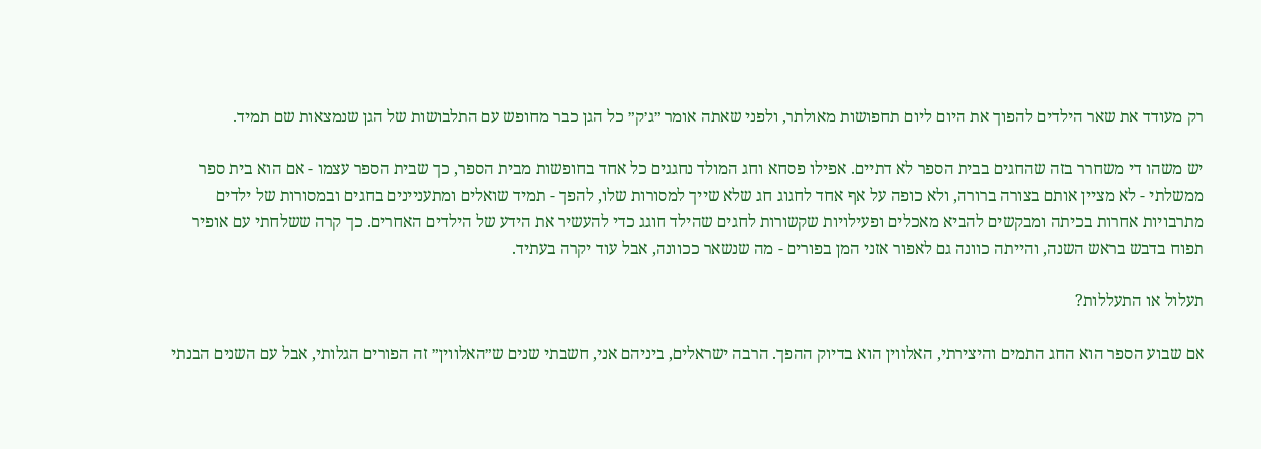רק מעודד את שאר הילדים להפוך את היום ליום תחפושות מאולתר, ולפני שאתה אומר ״ג׳ק״ כל הגן כבר מחופש עם התלבושות של הגן שנמצאות שם תמיד.

יש משהו די משחרר בזה שהחגים בבית הספר לא דתיים. אפילו פסחא וחג המולד נחגגים כל אחד בחופשות מבית הספר, כך שבית הספר עצמו - אם הוא בית ספר ממשלתי - לא מציין אותם בצורה ברורה, ולא כופה על אף אחד לחגוג חג שלא שייך למסורות שלו, להפך - תמיד שואלים ומתעניינים בחגים ובמסורות של ילדים מתרבויות אחרות בכיתה ומבקשים להביא מאכלים ופעילויות שקשורות לחגים שהילד חוגג כדי להעשיר את הידע של הילדים האחרים. כך קרה ששלחתי עם אופיר תפוח בדבש בראש השנה, והייתה כוונה גם לאפור אזני המן בפורים - מה שנשאר ככוונה, אבל עוד יקרה בעתיד.

תעלול או התעללות?

אם שבוע הספר הוא החג התמים והיצירתי, האלווין הוא בדיוק ההפך. הרבה ישראלים, ביניהם אני, חשבתי שנים ש״האלווין״ זה הפורים הגלותי, אבל עם השנים הבנתי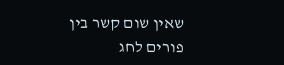שאין שום קשר בין פורים לחג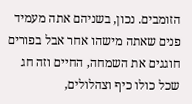הזומבים. נכון, בשניהם אתה מעמיד פנים שאתה מישהו אחר אבל בפורים חוגגים את השמחה, החיים וזה חג שכל כולו כיף וצהלולים,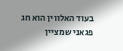בעוד האלווין הוא חג פגאני שמציין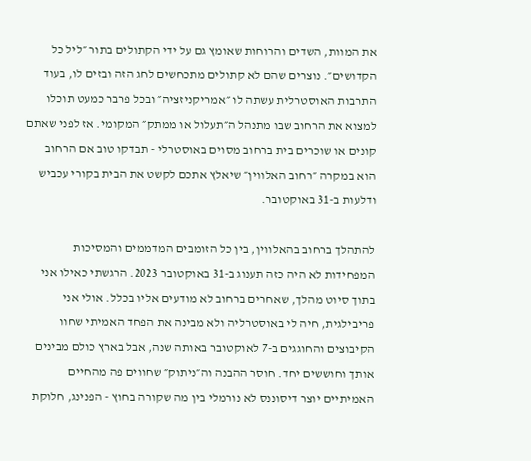את המוות, השדים והרוחות שאומץ גם על ידי הקתולים בתור ״ליל כל הקדושים״. נוצרים שהם לא קתולים מתכחשים לחג הזה ובזים לו, בעוד התרבות האוסטרלית עשתה לו ״אמריקניזציה״ ובכל פרבר כמעט תוכלו למצוא את הרחוב שבו מתנהל ה״תעלול או ממתק״ המקומי. אז לפני שאתם קונים או שוכרים בית ברחוב מסוים באוסטרלי - תבדקו טוב אם הרחוב הוא במקרה ״רחוב האלווין״ שיאלץ אתכם לקשט את הבית בקורי עכביש ודלעות ב-31 באוקטובר.

להתהלך ברחוב בהאלווין, בין כל הזומבים המדממים והמסיכות המפחידות לא היה כזה תענוג ב-31 באוקטובר 2023. הרגשתי כאילו אני בתוך סיוט מהלך, שאחרים ברחוב לא מודעים אליו בכלל. אולי אני פריבילגית, חיה לי באוסטרליה ולא מבינה את הפחד האמיתי שחוו הקיבוצים והחוגגים ב-7 לאוקטובר באותה שנה, אבל בארץ כולם מבינים אותך וחוששים יחד. חוסר ההבנה וה״ניתוק״ שחווים פה מהחיים האמיתיים יוצר דיסוננס לא נורמלי בין מה שקורה בחוץ - הפנינג, חלוקת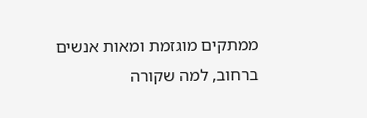ממתקים מוגזמת ומאות אנשים ברחוב, למה שקורה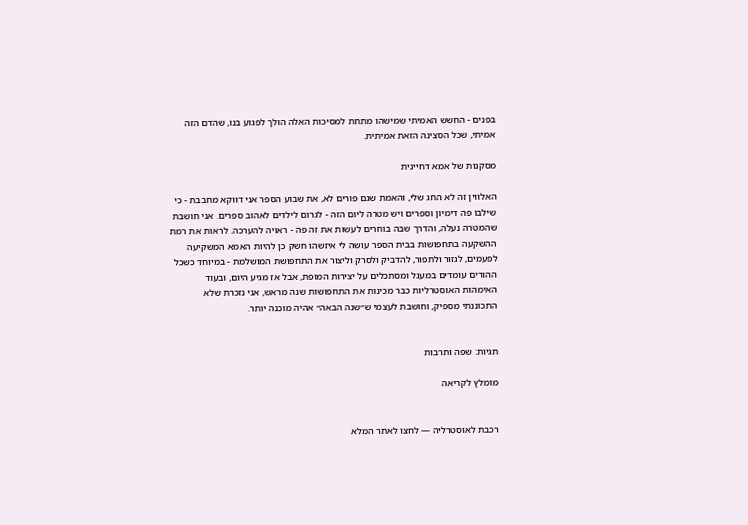בפנים - החשש האמיתי שמישהו מתחת למסיכות האלה הולך לפגוע בנו, שהדם הזה אמיתי, שכל הסצינה הזאת אמיתית.

מסקנות של אמא דחיינית

האלווין זה לא החג שלי, והאמת שגם פורים לא, את שבוע הספר אני דווקא מחבבת - כי שילבו פה דימיון וספרים ויש מטרה ליום הזה - לגרום לילדים לאהוב ספרים. אני חושבת שהמטרה נעלה, והדרך שבה בוחרים לעשות את זה פה - ראויה להערכה. לראות את רמת ההשקעה בתחפושות בבית הספר עושה לי איזשהו חשק כן להיות האמא המשקיעה לפעמים, לגזור ולתפור, להדביק ולסרק וליצור את התחפושת המושלמת - במיוחד כשכל ההורים עומדים במעגל ומסתכלים על יצירות המופת, אבל אז מגיע היום, ובעוד האימהות האוסטרליות כבר מכינות את התחפושות שנה מראש, אני נזכרת שלא התכוננתי מספיק, וחושבת לעצמי ש״שנה הבאה״ אהיה מוכנה יותר.


תגיות: שפה ותרבות

מומלץ לקריאה


רכבת לאוסטרליה — לחצו לאתר המלא